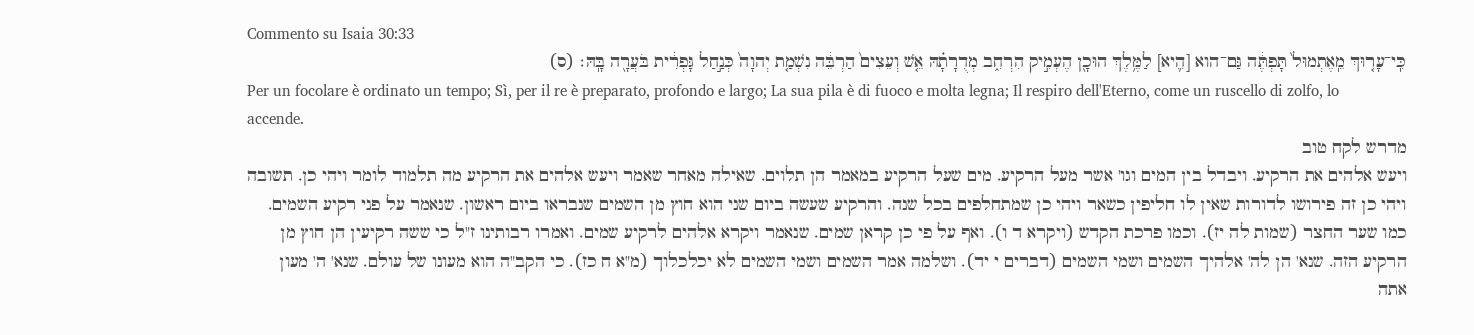Commento su Isaia 30:33
כִּֽי־עָר֤וּךְ מֵֽאֶתְמוּל֙ תָּפְתֶּ֔ה גַּם־הוא [הִ֛יא] לַמֶּ֥לֶךְ הוּכָ֖ן הֶעְמִ֣יק הִרְחִ֑ב מְדֻרָתָ֗הּ אֵ֤שׁ וְעֵצִים֙ הַרְבֵּ֔ה נִשְׁמַ֤ת יְהוָה֙ כְּנַ֣חַל גָּפְרִ֔ית בֹּעֲרָ֖ה בָּֽהּ׃ (ס)
Per un focolare è ordinato un tempo; Sì, per il re è preparato, profondo e largo; La sua pila è di fuoco e molta legna; Il respiro dell'Eterno, come un ruscello di zolfo, lo accende.
מדרש לקח טוב
ויעש אלהים את הרקיע. ויבדל בין המים וגו' אשר מעל הרקיע. מים שעל הרקיע במאמר הן תלוים. שאילה מאחר שאמר ויעש אלהים את הרקיע מה תלמוד לומר ויהי כן. תשובה ויהי כן זה פירושו לדורות שאין לו חליפין כשאר ויהי כן שמתחלפים בכל שנה. והרקיע שעשה ביום שני הוא חוץ מן השמים שנבראו ביום ראשון. שנאמר על פני רקיע השמים. כמו שער החצר (שמות לה יז). וכמו פרכת הקדש (ויקרא ד ו). ואף על פי כן קראן שמים. שנאמר ויקרא אלהים לרקיע שמים. ואמרו רבותינו ז"ל כי ששה רקיעין הן חוץ מן הרקיע הזה. שנא' הן לה' אלהיך השמים ושמי השמים (דברים י יד). ושלמה אמר השמים ושמי השמים לא יכלכלוך (מ"א ח כז). כי הקב"ה הוא מעונו של עולם. שנא' ה' מעון אתה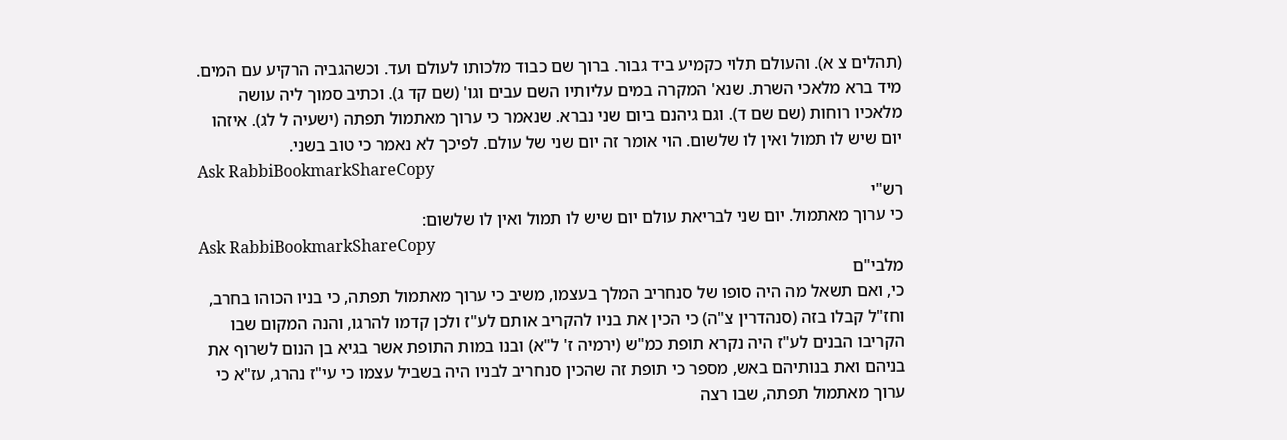(תהלים צ א). והעולם תלוי כקמיע ביד גבור. ברוך שם כבוד מלכותו לעולם ועד. וכשהגביה הרקיע עם המים. מיד ברא מלאכי השרת. שנא' המקרה במים עליותיו השם עבים וגו' (שם קד ג). וכתיב סמוך ליה עושה מלאכיו רוחות (שם שם ד). וגם גיהנם ביום שני נברא. שנאמר כי ערוך מאתמול תפתה (ישעיה ל לג). איזהו יום שיש לו תמול ואין לו שלשום. הוי אומר זה יום שני של עולם. לפיכך לא נאמר כי טוב בשני.
Ask RabbiBookmarkShareCopy
רש"י
כי ערוך מאתמול. יום שני לבריאת עולם יום שיש לו תמול ואין לו שלשום:
Ask RabbiBookmarkShareCopy
מלבי"ם
כי, ואם תשאל מה היה סופו של סנחריב המלך בעצמו, משיב כי ערוך מאתמול תפתה, כי בניו הכוהו בחרב, וחז"ל קבלו בזה (סנהדרין צ"ה) כי הכין את בניו להקריב אותם לע"ז ולכן קדמו להרגו, והנה המקום שבו הקריבו הבנים לע"ז היה נקרא תופת כמ"ש (ירמיה ז' ל"א) ובנו במות התופת אשר בגיא בן הנום לשרוף את בניהם ואת בנותיהם באש, מספר כי תופת זה שהכין סנחריב לבניו היה בשביל עצמו כי עי"ז נהרג, עז"א כי ערוך מאתמול תפתה, שבו רצה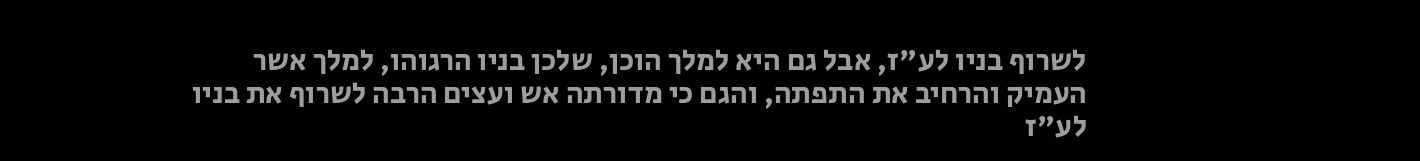לשרוף בניו לע"ז, אבל גם היא למלך הוכן, שלכן בניו הרגוהו, למלך אשר העמיק והרחיב את התפתה, והגם כי מדורתה אש ועצים הרבה לשרוף את בניו לע"ז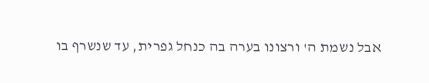אבל נשמת ה' ורצונו בערה בה כנחל גפרית, עד שנשרף בו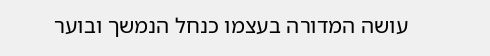עושה המדורה בעצמו כנחל הנמשך ובוער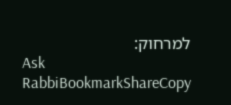למרחוק:
Ask RabbiBookmarkShareCopy